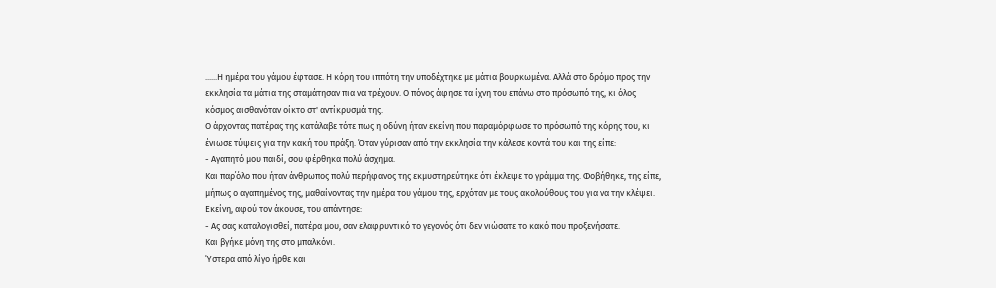......Η ημέρα του γάμου έφτασε. Η κόρη του ιππότη την υποδέχτηκε με μάτια βουρκωμένα. Αλλά στο δρόμο προς την εκκλησία τα μάτια της σταμάτησαν πια να τρέχουν. Ο πόνος άφησε τα ίχνη του επάνω στο πρόσωπό της, κι όλος κόσμος αισθανόταν οίκτο στ' αντίκρυσμά της.
Ο άρχοντας πατέρας της κατάλαβε τότε πως η οδύνη ήταν εκείνη που παραμόρφωσε το πρόσωπό της κόρης του, κι ένιωσε τύψεις για την κακή του πράξη. Όταν γύρισαν από την εκκλησία την κάλεσε κοντά του και της είπε:
- Αγαπητό μου παιδί, σου φέρθηκα πολύ άσχημα.
Και παρ΄όλο που ήταν άνθρωπος πολύ περήφανος της εκμυστηρεύτηκε ότι έκλεψε το γράμμα της. Φοβήθηκε, της είπε, μήπως ο αγαπημένος της, μαθαίνοντας την ημέρα του γάμου της, ερχόταν με τους ακολούθους του για να την κλέψει.
Εκείνη, αφού τον άκουσε, του απάντησε:
- Ας σας καταλογισθεί, πατέρα μου, σαν ελαφρυντικό το γεγονός ότι δεν νιώσατε το κακό που προξενήσατε.
Και βγήκε μόνη της στο μπαλκόνι.
Ύστερα από λίγο ήρθε και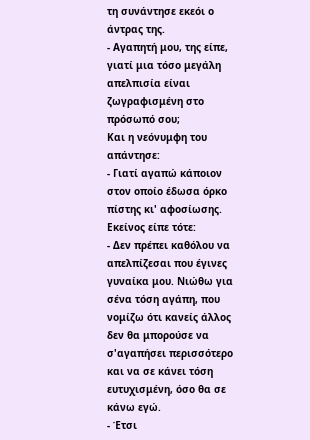τη συνάντησε εκεόι ο άντρας της.
- Αγαπητή μου, της είπε, γιατί μια τόσο μεγάλη απελπισία είναι ζωγραφισμένη στο πρόσωπό σου;
Και η νεόνυμφη του απάντησε:
- Γιατί αγαπώ κάποιον στον οποίο έδωσα όρκο πίστης κι' αφοσίωσης.
Εκείνος είπε τότε:
- Δεν πρέπει καθόλου να απελπίζεσαι που έγινες γυναίκα μου. Νιώθω για σένα τόση αγάπη, που νομίζω ότι κανείς άλλος δεν θα μπορούσε να σ'αγαπήσει περισσότερο και να σε κάνει τόση ευτυχισμένη, όσο θα σε κάνω εγώ.
- Έτσι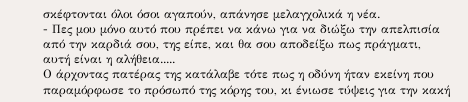σκέφτονται όλοι όσοι αγαπούν, απάνησε μελαγχολικά η νέα.
- Πες μου μόνο αυτό που πρέπει να κάνω για να διώξω την απελπισία από την καρδιά σου, της είπε, και θα σου αποδείξω πως πράγματι, αυτή είναι η αλήθεια.....
Ο άρχοντας πατέρας της κατάλαβε τότε πως η οδύνη ήταν εκείνη που παραμόρφωσε το πρόσωπό της κόρης του, κι ένιωσε τύψεις για την κακή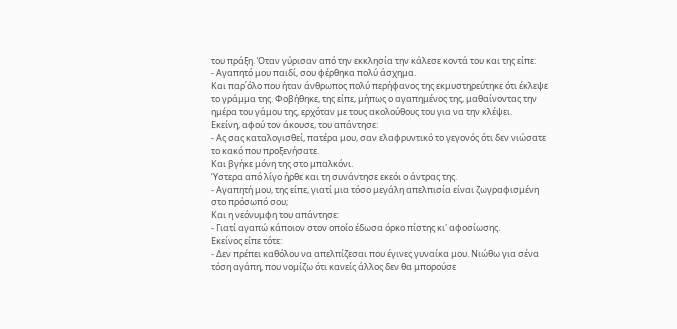του πράξη. Όταν γύρισαν από την εκκλησία την κάλεσε κοντά του και της είπε:
- Αγαπητό μου παιδί, σου φέρθηκα πολύ άσχημα.
Και παρ΄όλο που ήταν άνθρωπος πολύ περήφανος της εκμυστηρεύτηκε ότι έκλεψε το γράμμα της. Φοβήθηκε, της είπε, μήπως ο αγαπημένος της, μαθαίνοντας την ημέρα του γάμου της, ερχόταν με τους ακολούθους του για να την κλέψει.
Εκείνη, αφού τον άκουσε, του απάντησε:
- Ας σας καταλογισθεί, πατέρα μου, σαν ελαφρυντικό το γεγονός ότι δεν νιώσατε το κακό που προξενήσατε.
Και βγήκε μόνη της στο μπαλκόνι.
Ύστερα από λίγο ήρθε και τη συνάντησε εκεόι ο άντρας της.
- Αγαπητή μου, της είπε, γιατί μια τόσο μεγάλη απελπισία είναι ζωγραφισμένη στο πρόσωπό σου;
Και η νεόνυμφη του απάντησε:
- Γιατί αγαπώ κάποιον στον οποίο έδωσα όρκο πίστης κι' αφοσίωσης.
Εκείνος είπε τότε:
- Δεν πρέπει καθόλου να απελπίζεσαι που έγινες γυναίκα μου. Νιώθω για σένα τόση αγάπη, που νομίζω ότι κανείς άλλος δεν θα μπορούσε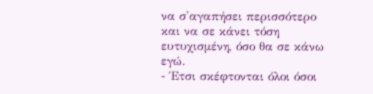να σ'αγαπήσει περισσότερο και να σε κάνει τόση ευτυχισμένη, όσο θα σε κάνω εγώ.
- Έτσι σκέφτονται όλοι όσοι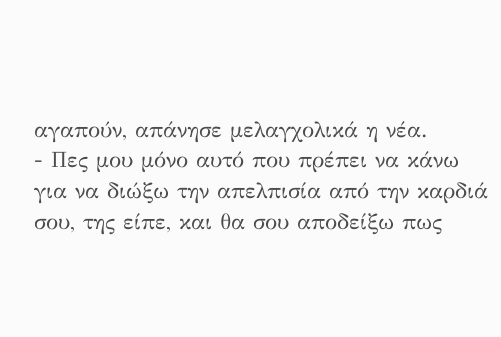αγαπούν, απάνησε μελαγχολικά η νέα.
- Πες μου μόνο αυτό που πρέπει να κάνω για να διώξω την απελπισία από την καρδιά σου, της είπε, και θα σου αποδείξω πως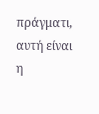πράγματι, αυτή είναι η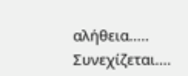αλήθεια.....
Συνεχίζεται....